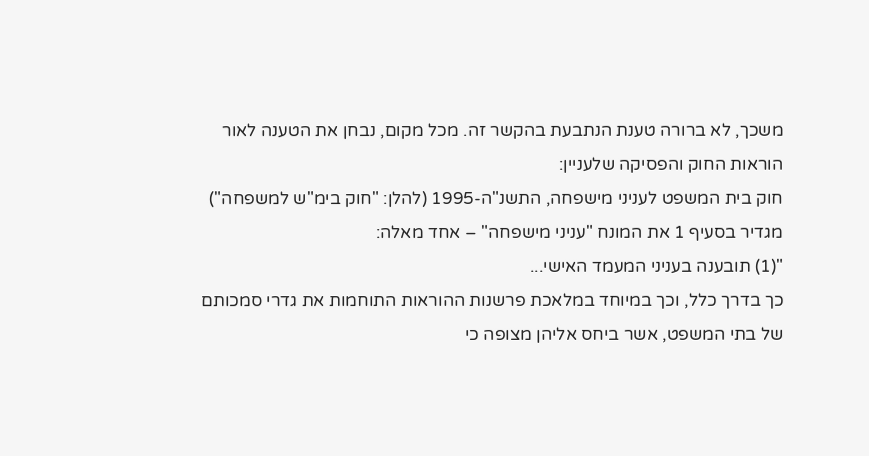משכך, לא ברורה טענת הנתבעת בהקשר זה. מכל מקום, נבחן את הטענה לאור הוראות החוק והפסיקה שלעניין:
חוק בית המשפט לעניני מישפחה, התשנ"ה-1995 (להלן: "חוק בימ"ש למשפחה") מגדיר בסעיף 1 את המונח "עניני מישפחה" – אחד מאלה:
"(1) תובענה בעניני המעמד האישי...
כך בדרך כלל, וכך במיוחד במלאכת פרשנות ההוראות התוחמות את גדרי סמכותם של בתי המשפט, אשר ביחס אליהן מצופה כי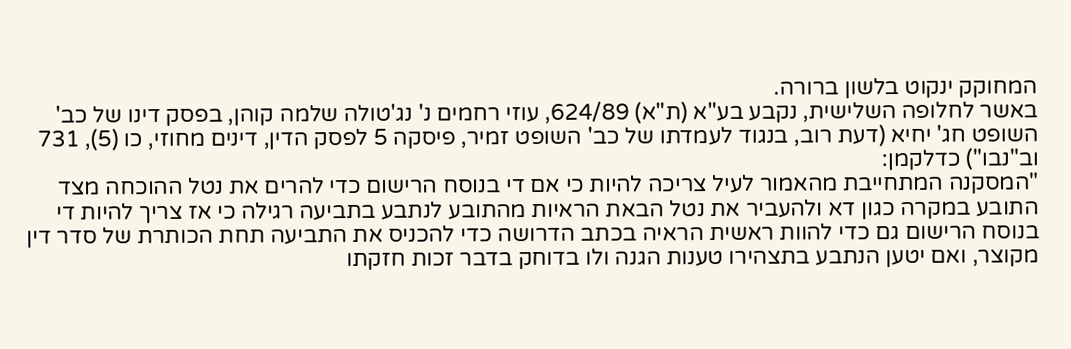המחוקק ינקוט בלשון ברורה.
באשר לחלופה השלישית, נקבע בע"א (ת"א) 624/89, עוזי רחמים נ' נג'טולה שלמה קוהן, בפסק דינו של כב' השופט חג' יחיא (דעת רוב, בנגוד לעמדתו של כב' השופט זמיר, פיסקה 5 לפסק הדין, דינים מחוזי, כו (5), 731 וב"נבו") כדלקמן:
"המסקנה המתחייבת מהאמור לעיל צריכה להיות כי אם די בנוסח הרישום כדי להרים את נטל ההוכחה מצד התובע במקרה כגון דא ולהעביר את נטל הבאת הראיות מהתובע לנתבע בתביעה רגילה כי אז צריך להיות די בנוסח הרישום גם כדי להוות ראשית הראיה בכתב הדרושה כדי להכניס את התביעה תחת הכותרת של סדר דין מקוצר, ואם יטען הנתבע בתצהירו טענות הגנה ולו בדוחק בדבר זכות חזקתו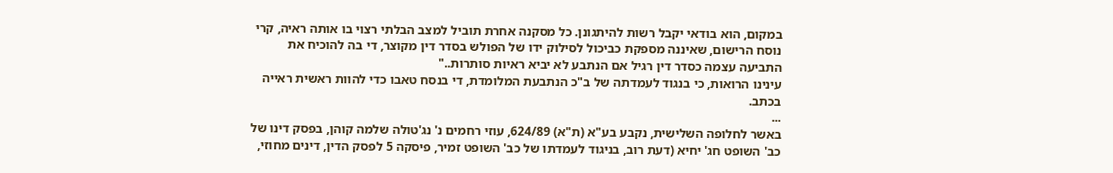במקום, הוא בודאי יקבל רשות להיתגונן. כל מסקנה אחרת תוביל למצב הבלתי רצוי בו אותה ראיה, קרי נוסח הרישום, שאיננה מספקת כביכול לסילוק ידו של הפולש בסדר דין מקוצר, די בה להוכיח את התביעה עצמה כסדר דין רגיל אם הנתבע לא יביא ראיות סותרות.."
עינינו הרואות, כי בנגוד לעמדתה של ב"כ הנתבעת המלומדת, די בנסח טאבו כדי להוות ראשית ראייה בכתב.
...
באשר לחלופה השלישית, נקבע בע"א (ת"א) 624/89, עוזי רחמים נ' נג'טולה שלמה קוהן, בפסק דינו של כב' השופט חג' יחיא (דעת רוב, בניגוד לעמדתו של כב' השופט זמיר, פיסקה 5 לפסק הדין, דינים מחוזי,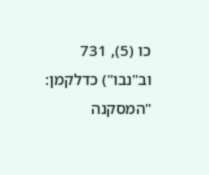כו (5), 731 וב"נבו") כדלקמן:
"המסקנה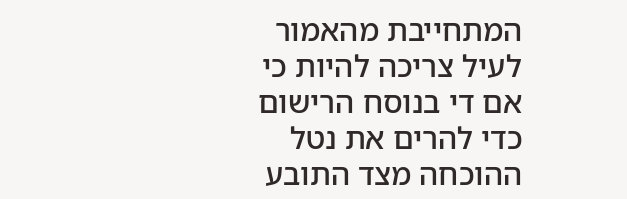המתחייבת מהאמור לעיל צריכה להיות כי אם די בנוסח הרישום כדי להרים את נטל ההוכחה מצד התובע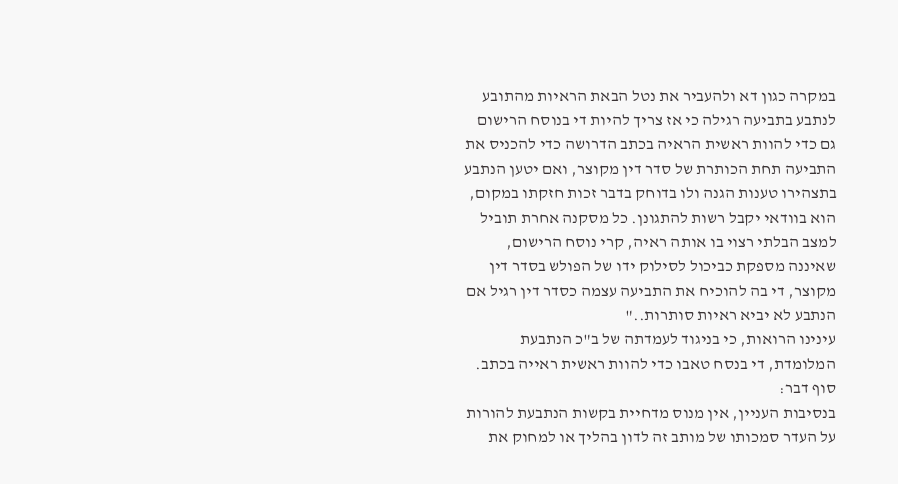במקרה כגון דא ולהעביר את נטל הבאת הראיות מהתובע לנתבע בתביעה רגילה כי אז צריך להיות די בנוסח הרישום גם כדי להוות ראשית הראיה בכתב הדרושה כדי להכניס את התביעה תחת הכותרת של סדר דין מקוצר, ואם יטען הנתבע בתצהירו טענות הגנה ולו בדוחק בדבר זכות חזקתו במקום, הוא בוודאי יקבל רשות להתגונן. כל מסקנה אחרת תוביל למצב הבלתי רצוי בו אותה ראיה, קרי נוסח הרישום, שאיננה מספקת כביכול לסילוק ידו של הפולש בסדר דין מקוצר, די בה להוכיח את התביעה עצמה כסדר דין רגיל אם הנתבע לא יביא ראיות סותרות.."
עינינו הרואות, כי בניגוד לעמדתה של ב"כ הנתבעת המלומדת, די בנסח טאבו כדי להוות ראשית ראייה בכתב.
סוף דבר:
בנסיבות העניין, אין מנוס מדחיית בקשות הנתבעת להורות על העדר סמכותו של מותב זה לדון בהליך או למחוק את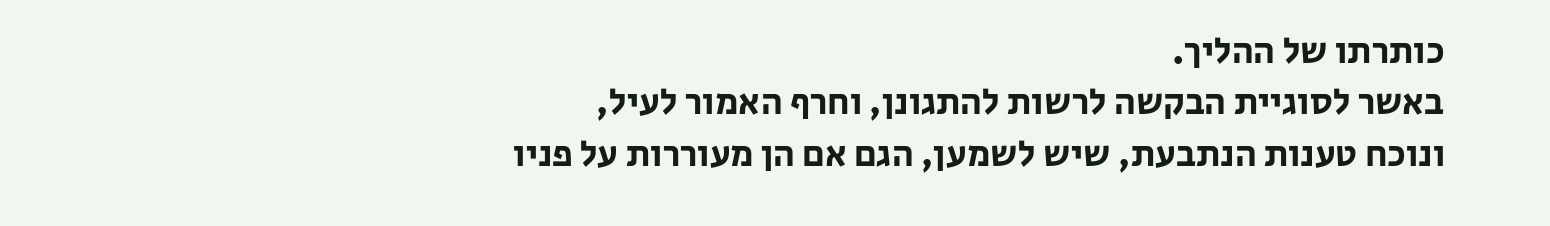כותרתו של ההליך.
באשר לסוגיית הבקשה לרשות להתגונן, וחרף האמור לעיל, ונוכח טענות הנתבעת, שיש לשמען, הגם אם הן מעוררות על פניו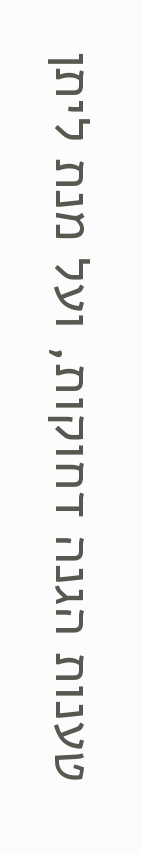טענות הגנה דחוקות, ועל מנת ליתן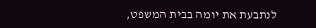לנתבעת את יומה בבית המשפט,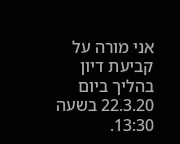אני מורה על קביעת דיון בהליך ביום 22.3.20 בשעה 13:30.